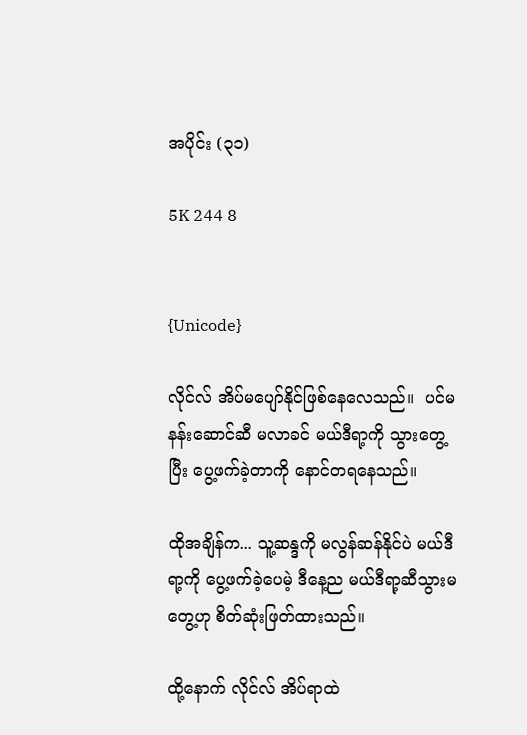အပိုင်း (၃၁)

5K 244 8


{Unicode}

လိုင်လ် အိပ်မပျော်နိုင်ဖြစ်နေလေသည်။  ပင်မနန်းဆောင်ဆီ မလာခင် မယ်ဒီရာ့ကို သွားတွေ့ပြီး ပွေ့ဖက်ခဲ့တာကို နောင်တရနေသည်။

ထိုအချိန်က... သူ့ဆန္ဒကို မလွန်ဆန်နိုင်ပဲ မယ်ဒီရာ့ကို ပွေ့ဖက်ခဲ့ပေမဲ့ ဒီနေ့ည မယ်ဒီရာ့ဆီသွားမတွေ့ဟု စိတ်ဆုံးဖြတ်ထားသည်။

ထို့နောက် လိုင်လ် အိပ်ရာထဲ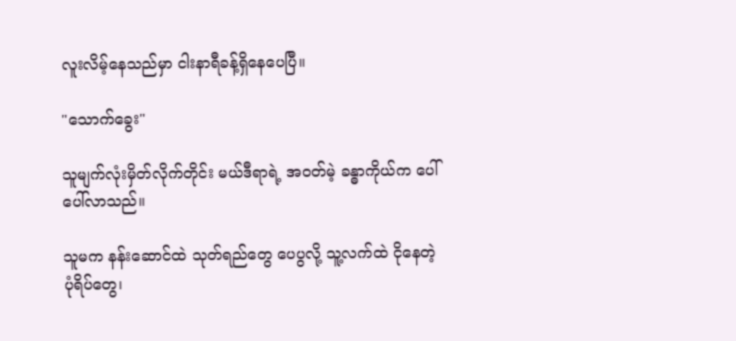လူးလိမ့်နေသည်မှာ ငါးနာရီခန့်ရှိနေပေပြီ။

"သောက်ခွေး"

သူမျက်လုံးမှိတ်လိုက်တိုင်း မယ်ဒီရာရဲ့ အဝတ်မဲ့ ခန္ဓာကိုယ်က ပေါ်ပေါ်လာသည်။

သူမက နန်းဆောင်ထဲ သုတ်ရည်တွေ ပေပွလို့ သူ့လက်ထဲ ငိုနေတဲ့ ပုံရိပ်တွေ၊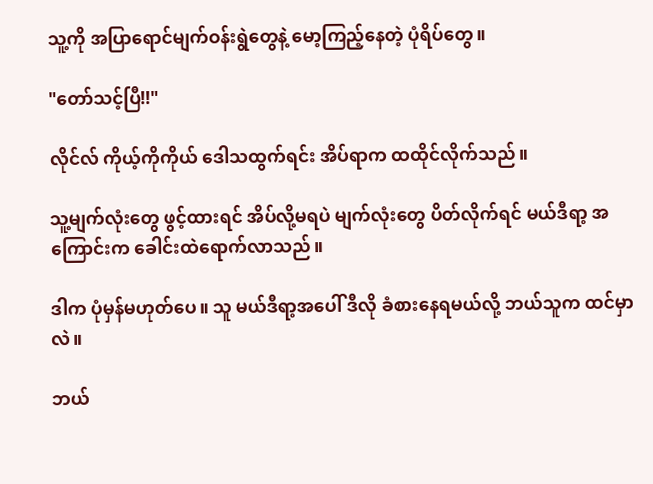သူ့ကို အပြာရောင်မျက်ဝန်းရွဲတွေနဲ့ မော့ကြည့်နေတဲ့ ပုံရိပ်တွေ။

"တော်သင့်ပြီ!!"

လိုင်လ် ကိုယ့်ကိုကိုယ် ဒေါသထွက်ရင်း အိပ်ရာက ထထိုင်လိုက်သည်။

သူ့မျက်လုံးတွေ ဖွင့်ထားရင် အိပ်လို့မရပဲ မျက်လုံးတွေ ပိတ်လိုက်ရင် မယ်ဒီရာ့ အကြောင်းက ခေါင်းထဲရောက်လာသည်။

ဒါက ပုံမှန်မဟုတ်ပေ။ သူ မယ်ဒီရာ့အပေါ် ဒီလို ခံစားနေရမယ်လို့ ဘယ်သူက ထင်မှာလဲ။

ဘယ်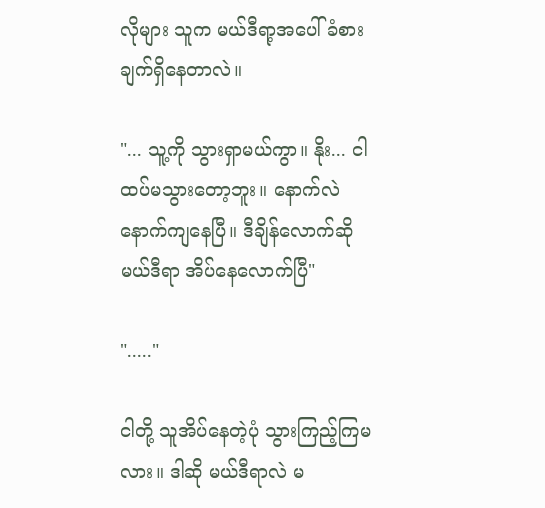လိုများ သူက မယ်ဒီရာ့အပေါ် ခံစားချက်ရှိနေတာလဲ။

"... သူ့ကို သွားရှာမယ်ကွာ။ နိုး... ငါ ထပ်မသွားတော့ဘူး။ နောက်လဲ နောက်ကျနေပြီ။ ဒီချိန်လောက်ဆို မယ်ဒီရာ အိပ်နေလောက်ပြီ"

"....."

ငါတို့ သူအိပ်နေတဲ့ပုံ သွားကြည့်ကြမလား။ ဒါဆို မယ်ဒီရာလဲ မ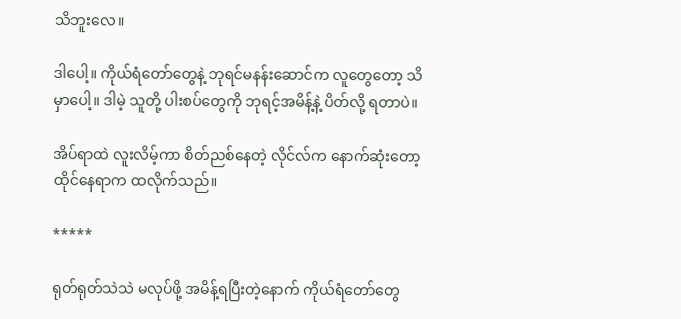သိဘူးလေ။

ဒါပေါ့။ ကိုယ်ရံတော်တွေနဲ့ ဘုရင်မနန်းဆောင်က လူတွေတော့ သိမှာပေါ့။ ဒါမဲ့ သူတို့ ပါးစပ်တွေကို ဘုရင့်အမိန့်နဲ့ ပိတ်လို့ ရတာပဲ။

အိပ်ရာထဲ လူးလိမ့်ကာ စိတ်ညစ်နေတဲ့ လိုင်လ်က နောက်ဆုံးတော့ ထိုင်နေရာက ထလိုက်သည်။

*****

ရုတ်ရုတ်သဲသဲ မလုပ်ဖို့ အမိန့်ရပြီးတဲ့နောက် ကိုယ်ရံတော်တွေ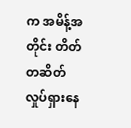က အမိန့်အတိုင်း တိတ်တဆိတ်လှုပ်ရှားနေ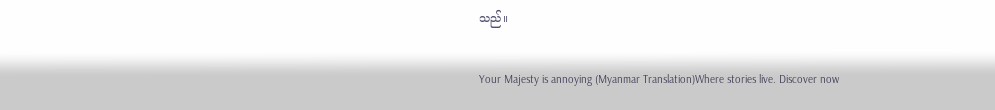သည်။

Your Majesty is annoying (Myanmar Translation)Where stories live. Discover now